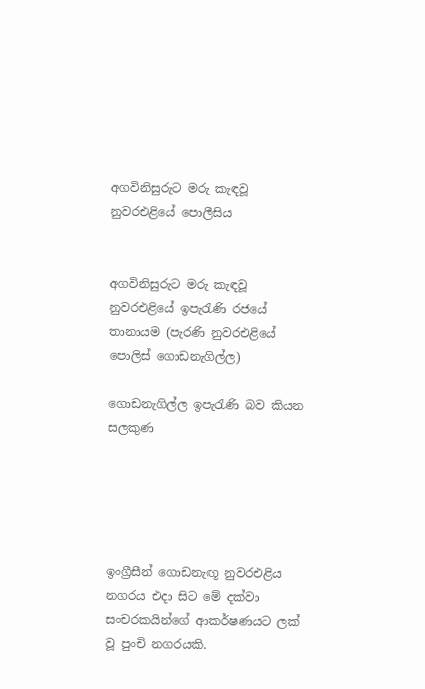අගවිනිසුරුට මරු කැඳවූ නුවරඑළියේ පොලීසිය


අගවිනිසුරුට මරු කැඳවූ නුවරඑළියේ ඉපැරැණි රජයේ තානායම (පැරණි නුවරඑළියේ පොලිස් ගොඩනැගිල්ල)

ගොඩනැගිල්ල ඉපැරැණි බව කියන සලකුණ





ඉංග්‍රීසීන් ගොඩනැඟූ නුවරඑළිය නගරය එද‌ා සිට මේ දක්වා සංචරකයින්ගේ ආකර්ෂණයට ලක් වූ පුංචි නගරයකි.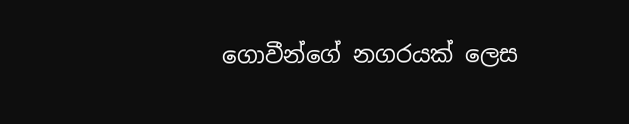ගොවීන්ගේ නගරයක් ලෙස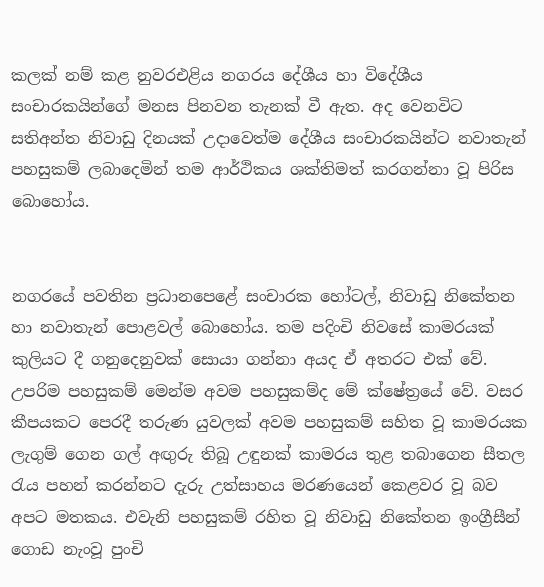කලක් නම් කළ නුවරඑළිය නගරය දේශීය හා විදේශීය සංචාරකයින්ගේ මනස පිනවන තැනක් වී ඇත. අද වෙනවිට සතිඅන්ත නිවාඩු දිනයක් උද‌ාවෙත්ම දේශීය සංචාරකයින්ට නවාතැන් පහසුකම් ලබාදෙමින් තම ආර්ථිකය ශක්තිමත් කරගන්නා වූ පිරිස බොහෝය.


නගරයේ පවතින ප්‍රධානපෙළේ සංචාරක හෝටල්, නිවාඩු නිකේතන හා නවාතැන් පොළවල් බොහෝය. තම පදිංචි නිවසේ කාමරයක් කුලියට දී ගනුදෙනුවක් සොයා ගන්නා අයද ඒ අතරට එක් වේ. උපරිම පහසුකම් මෙන්ම අවම පහසුකම්ද මේ ක්ෂේත්‍රයේ වේ. වසර කීපයකට පෙරදී තරුණ යුවලක් අවම පහසුකම් සහිත වූ කාමරයක ලැගුම් ගෙන ගල් අඟුරු තිබූ උඳුනක් කාමරය තුළ තබාගෙන සීතල රැය පහන් කරන්නට දැරු උත්සාහය මරණයෙන් කෙළවර වූ බව අපට මතකය. එවැනි පහසුකම් රහිත වූ නිවාඩු නිකේතන ඉංග්‍රීසීන් ගොඩ නැංවූ පුංචි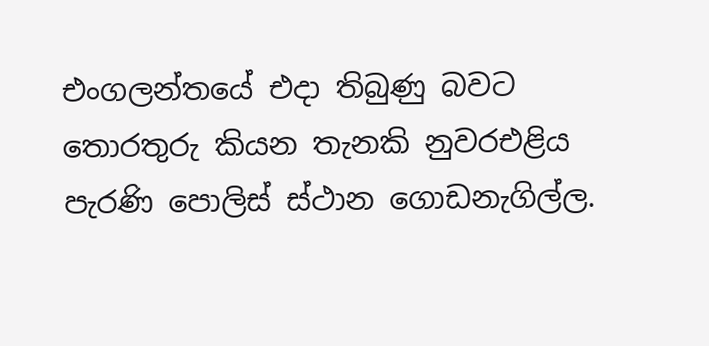එංගලන්තයේ එද‌ා තිබුණු බවට තොරතුරු කියන තැනකි නුවරඑළිය පැරණි පොලිස් ස්ථාන ගොඩනැගිල්ල.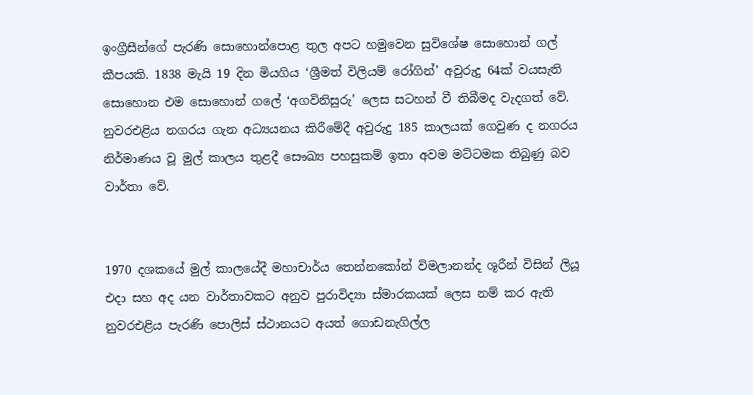ඉංග්‍රීසීන්ගේ පැරණි සොහොන්පොළ තුල අපට හමුවෙන සුවිශේෂ සොහොන් ගල් කීපයකි. 1838 මැයි 19 දින මියගිය ‘ශ්‍රීමත් විලියම් රෝගින්’ අවුරුදු 64ක් වයසැති සොහොන එම සොහොන් ගලේ ‘අගවිනිසුරු’ ලෙස සටහන් වී තිබීමද වැදගත් වේ. නුවරඑළිය නගරය ගැන අධ්‍යයනය කිරීමේදී අවුරුදු 185 කාලයක් ගෙවුණ ද නගරය නිර්මාණය වූ මුල් කාලය තුළදී සෞඛ්‍ය පහසුකම් ඉතා අවම මට්ටමක තිබුණු බව වාර්තා වේ.


1970 දශකයේ මුල් කාලයේදී මහාචාර්ය තෙන්නකෝන් විමලානන්ද ශූරීන් විසින් ලියූ එද‌ා සහ අද යන වාර්තාවකට අනුව පුරාවිද්‍යා ස්මාරකයක් ලෙස නම් කර ඇති නුවරඑළිය පැරණි පොලිස් ස්ථානයට අයත් ගොඩනැගිල්ල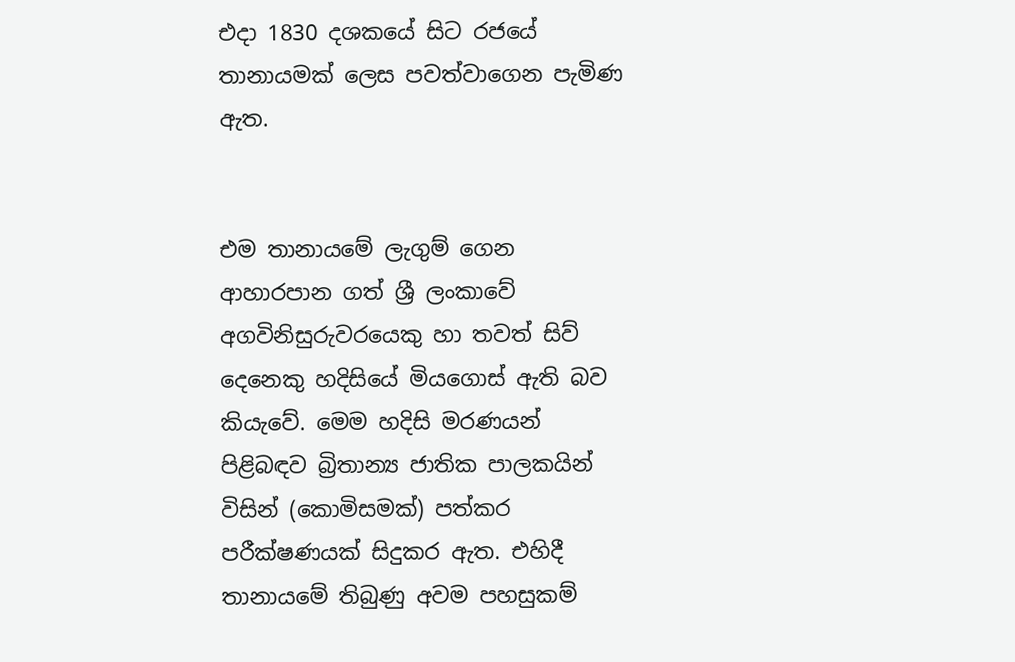එද‌ා 1830 දශකයේ සිට රජයේ තානායමක් ලෙස පවත්වාගෙන පැමිණ ඇත.


එම තානායමේ ලැගුම් ගෙන ආහාරපාන ගත් ශ්‍රී ලංකාවේ අගවිනිසුරුවරයෙකු හා තවත් සිව් දෙනෙකු හදිසියේ මියගොස් ඇති බව කියැවේ. මෙම හදිසි මරණයන් පිළිබඳව බ්‍රිතාන්‍ය ජාතික පාලකයින් විසින් (කොමිසමක්) පත්කර පරීක්ෂණයක් සිදුකර ඇත. එහිදී තානායමේ තිබුණු අවම පහසුකම්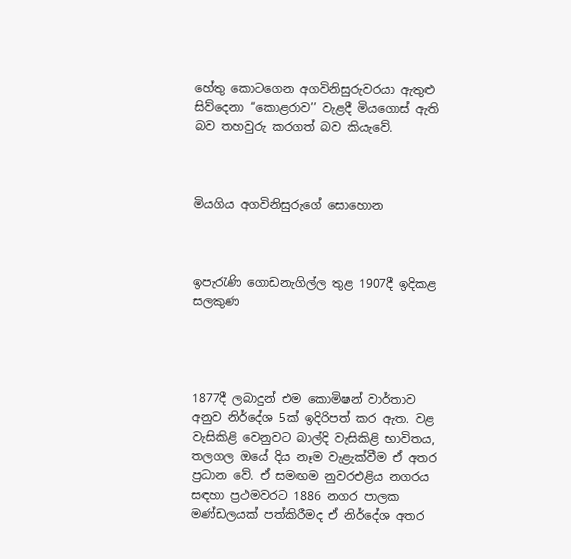හේතු කොටගෙන අගවිනිසුරුවරයා ඇතුළු සිව්දෙනා ‘‘කොළරාව’’ වැළදී මියගොස් ඇති බව තහවුරු කරගත් බව කියැවේ.



මියගිය අගවිනිසුරුගේ සොහොන



ඉපැරැණි ගොඩනැගිල්ල තුළ 1907දී ඉදිකළ සලකුණ




1877දී ලබාදුන් එම කොමිෂන් වාර්තාව අනුව නිර්දේශ 5ක් ඉදිරිපත් කර ඇත. වළ වැසිකිළි වෙනුවට බාල්දි වැසිකිළි භාවිතය, තලගල ඔයේ දිය නෑම වැළැක්වීම ඒ අතර ප්‍රධාන වේ. ඒ සමඟම නුවරඑළිය නගරය සඳහා ප්‍රථමවරට 1886 නගර පාලක මණ්ඩලයක් පත්කිරීමද ඒ නිර්දේශ අතර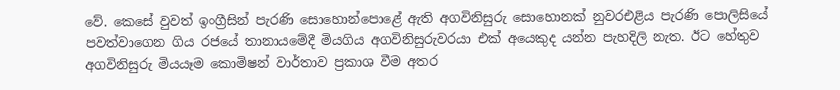වේ. කෙසේ වුවත් ඉංග්‍රීසින් පැරණි සොහොන්පොළේ ඇති අගවිනිසුරු සොහොනක් නුවරඑළිය පැරණි පොලිසියේ පවත්වාගෙන ගිය රජයේ තානායමේදී මියගිය අගවිනිසුරුවරයා එක් අයෙකුද යන්න පැහදිලි නැත. ඊට හේතුව අගවිනිසුරු මියයෑම කොමිෂන් වාර්තාව ප්‍රකාශ වීම අතර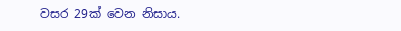වසර 29ක් වෙන නිසාය.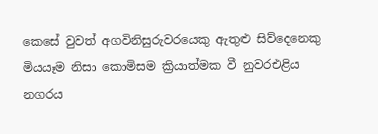කෙසේ වුවත් අගවිනිසුරුවරයෙකු ඇතුළු සිව්දෙනෙකු මියයෑම නිසා කොමිසම ක්‍රියාත්මක වී නුවරඑළිය නගරය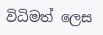විධිමත් ලෙස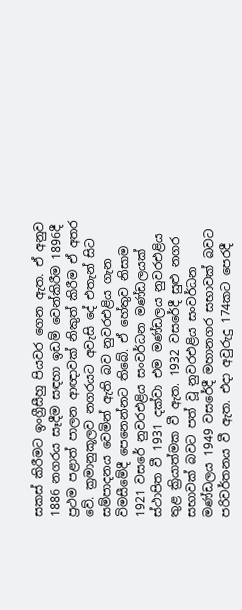සකස් කිරීමට ඉංග්‍රීසීහු පියවර ගෙන ඇත. ඒ අනුව 1886 නගරය සෑදීම සඳහා ඉඩම් වෙන්කිරීම 1896දී ප්‍රථම පළාත් පාලන ආඥාවක් නිකුත් කිරීම ඒ අතර වේ. ක්‍රමානුකූලව නගරයට අවැසි දේ එතැන් සිට සම්පාදනය වෙමින් ඇති බව නුවරඑළිය ගැන විමසීමේදී පෙනෙන්නට තිබේ. ඒ හේතුව නිසාම 1921 වසරේ නුවරඑළිය සංවර්ධන මණ්ඩලයක් ස්ථාපිත වී 1931 දක්වා එම මණ්ඩලය නුවරඑළිය තුළ ක්‍රියාත්මක වී ඇත. 1932 වසරේදී සුළු නගර සභාවක් බවට පත් වූ නුවරඑළිය සංවර්ධන මණ්ඩලය 1949 වසරේදී මහානගර සභාවක් බවට පරිවර්තනය වී ඇත. එද‌ා අවුරුදු 174කට පෙරදී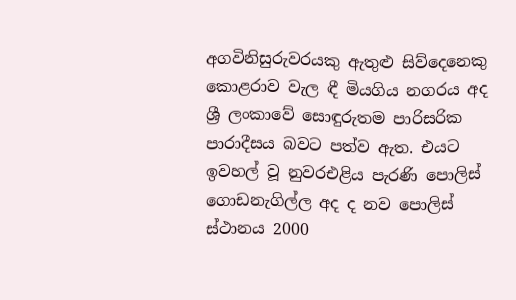අගවිනිසුරුවරයකු ඇතුළු සිව්දෙනෙකු කොළරාව වැල ඳී මියගිය නගරය අද ශ්‍රී ලංකාවේ සොඳුරුතම පාරිසරික පාරාදීසය බවට පත්ව ඇත. එයට ඉවහල් වූ නුවරඑළිය පැරණි පොලිස් ගොඩනැගිල්ල අද ද නව පොලිස් ස්ථානය 2000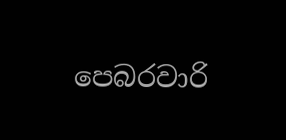පෙබරවාරි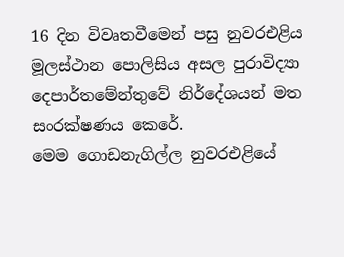16 දින විවෘතවීමෙන් පසු නුවරඑළිය මූලස්ථාන පොලිසිය අසල පුරාවිද්‍යා දෙපාර්තමේන්තුවේ නිර්දේශයන් මත සංරක්ෂණය කෙරේ.
මෙම ගොඩනැගිල්ල නුවරඑළියේ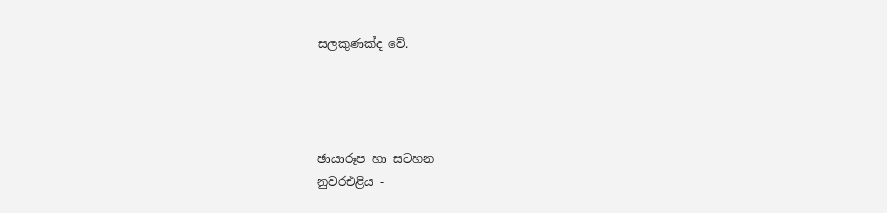සලකුණක්ද වේ.




ඡායාරූප හා සටහන
නුවරඑළිය -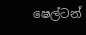ෂෙල්ටන්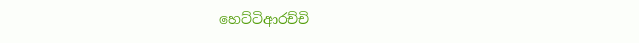හෙට්ටිආරච්චි